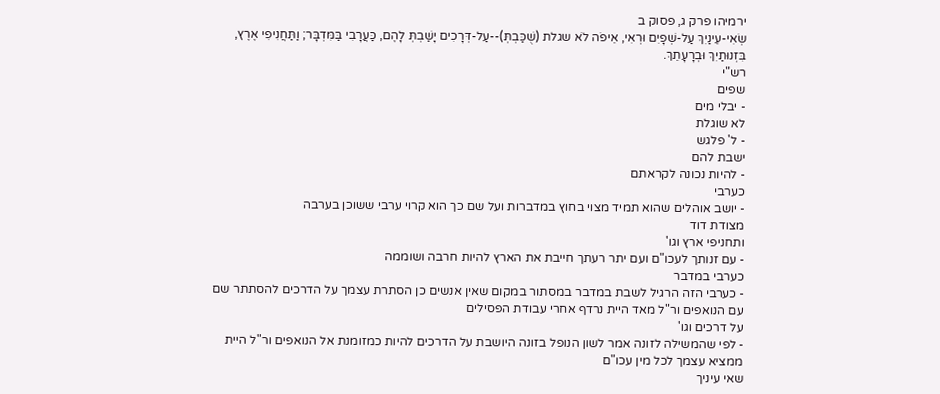ירמיהו פרק ג, פסוק ב
שְׂאִי-עֵינַיִךְ עַל-שְׁפָיִם וּרְאִי, אֵיפֹה לֹא שגלת (שֻׁכַּבְתְּ)--עַל-דְּרָכִים יָשַׁבְתְּ לָהֶם, כַּעֲרָבִי בַּמִּדְבָּר; וַתַּחֲנִיפִי אֶרֶץ, בִּזְנוּתַיִךְ וּבְרָעָתֵךְ.
רש"י
שפים
- יבלי מים
לא שוגלת
- ל' פלגש
ישבת להם
- להיות נכונה לקראתם
כערבי
- יושב אוהלים שהוא תמיד מצוי בחוץ במדברות ועל שם כך הוא קרוי ערבי ששוכן בערבה
מצודת דוד
ותחניפי ארץ וגו'
- עם זנותך לעכו"ם ועם יתר רעתך חייבת את הארץ להיות חרבה ושוממה
כערבי במדבר
- כערבי הזה הרגיל לשבת במדבר במסתור במקום שאין אנשים כן הסתרת עצמך על הדרכים להסתתר שם עם הנואפים ור"ל מאד היית נרדף אחרי עבודת הפסילים
על דרכים וגו'
- לפי שהמשילה לזונה אמר לשון הנופל בזונה היושבת על הדרכים להיות כמזומנת אל הנואפים ור"ל היית ממציא עצמך לכל מין עכו"ם
שאי עיניך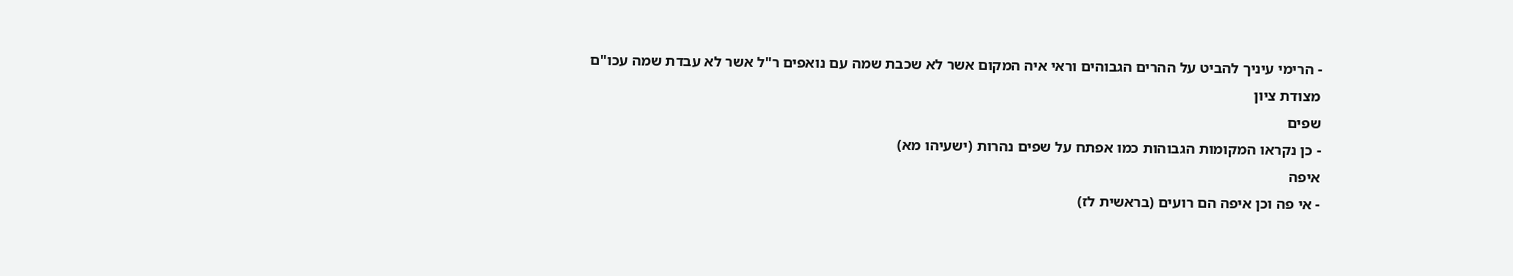- הרימי עיניך להביט על ההרים הגבוהים וראי איה המקום אשר לא שכבת שמה עם נואפים ר"ל אשר לא עבדת שמה עכו"ם
מצודת ציון
שפים
- כן נקראו המקומות הגבוהות כמו אפתח על שפים נהרות (ישעיהו מא)
איפה
- אי פה וכן איפה הם רועים (בראשית לז)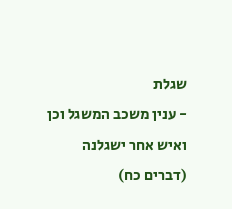שגלת
- ענין משכב המשגל וכן ואיש אחר ישגלנה (דברים כח)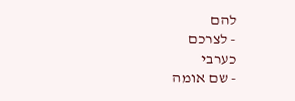להם
- לצרכם
כערבי
- שם אומה